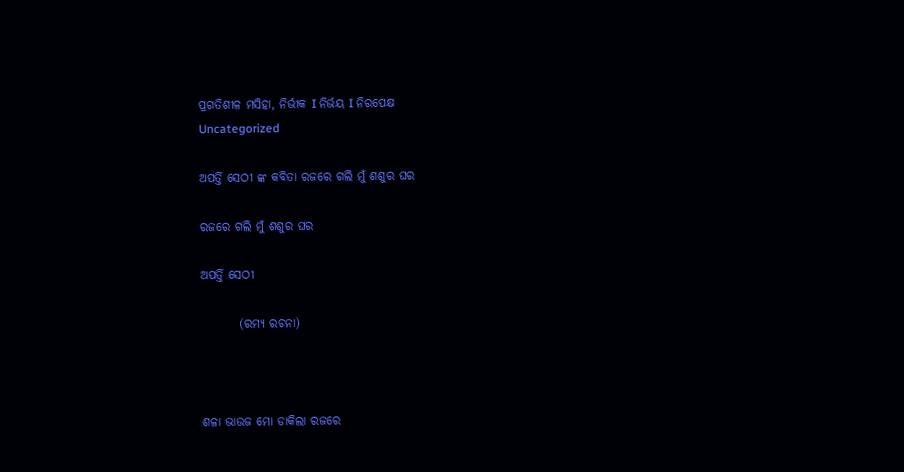ପ୍ରଗତିଶୀଳ ମସିହା, ନିର୍ଭୀକ I ନିର୍ଭୟ I ନିରପେକ୍ଷ
Uncategorized

ଅପର୍ତ୍ତି ସେଠୀ ଙ୍କ କବିତା ରଜରେ ଗଲି ମୁଁ ଶଶୁର ଘର

ରଜରେ ଗଲି ମୁଁ ଶଶୁର ଘର

ଅପର୍ତ୍ତି ସେଠୀ

        (ରମ୍ୟ ରଚନା)



ଶଳା ଭାଉଜ ମୋ ଡାକିଲା ରଜରେ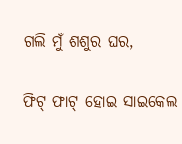ଗଲି ମୁଁ ଶଶୁର ଘର,

ଫିଟ୍ ଫାଟ୍ ହୋଇ ସାଇକେଲ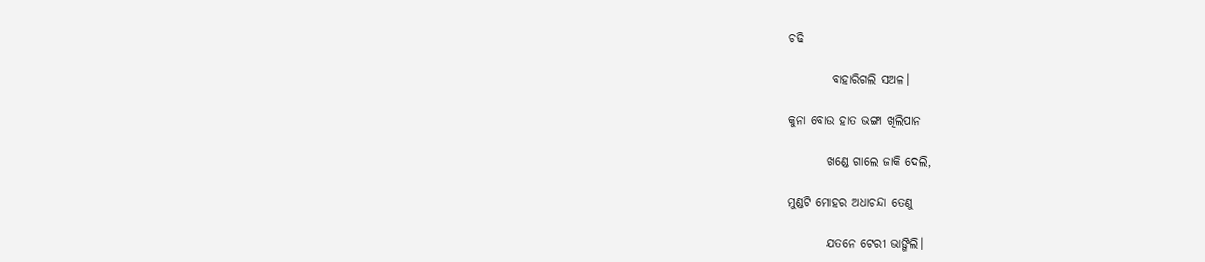ଚଢି

         ବାହାରିଗଲି ସ‌ଅଳ।

କୁନା ବୋଉ ହାତ ଭଙ୍ଗା ଖିଲିପାନ

        ଖଣ୍ଡେ ଗାଲେ ଜାକି ଦେଲି,

ମୁଣ୍ଡଟି ମୋହର ଅଧାଚନ୍ଦା ତେଣୁ

        ଯତନେ ଟେରୀ‌ ଭାଙ୍ଗିଲି।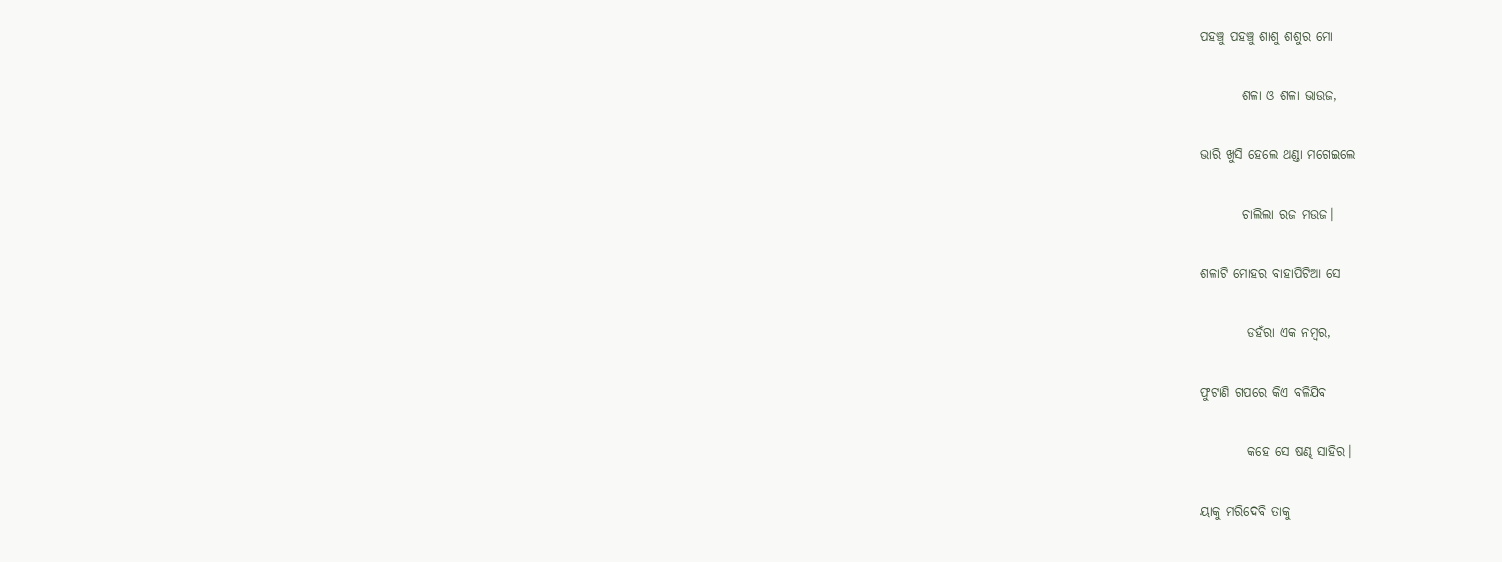ପହଞ୍ଚୁ ପହଞ୍ଚୁ ଶାଶୁ ଶଶୁର ମୋ

        ଶଳା ଓ ଶଳା ଭାଉଜ,

ଭାରି ଖୁସି ହେଲେ ଥଣ୍ଡା ମଗେଇଲେ

        ଚାଲିଲା ରଜ ମ‌ଉଜ।

ଶଳାଟି ମୋହର ବାହାପିଟିଆ‌ ସେ

         ଡହଁରା ଏକ ନମ୍ବର,

ଫୁଟାଣି ଗପରେ‌ କିଏ ବଳିଯିବ

         କହେ ସେ ଷଣ୍ଢ ସାହିର।

ୟାକୁ ମରିଦେବି ତାକୁ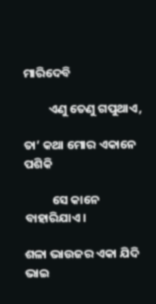ମାରିଦେବି

         ଏଣୁ ତେଣୁ ଗପୁଥାଏ,

ତା’ କଥା ମୋର ଏକାନେ ପଶିକି

          ସେ କାନେ ବାହାରିଯାଏ।

ଶଳା ଭାଉଜର ଏକା ଯିଦି‌ ଭାଇ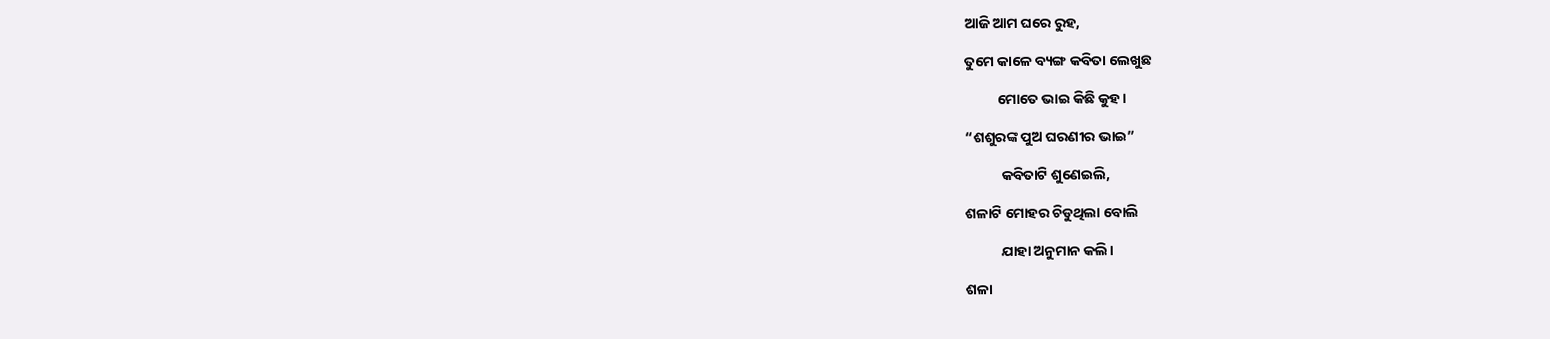ଆଜି ଆମ ଘରେ ରୁହ,

ତୁମେ କାଳେ ବ୍ୟଙ୍ଗ କବିତା ଲେଖୁଛ

          ମୋତେ ଭାଇ କିଛି କୁହ।

“ଶଶୁରଙ୍କ ପୁଅ ଘରଣୀର ଭାଇ”

           କବିତାଟି ଶୁଣେଇଲି,

ଶଳାଟି ମୋହର ଚିଡୁଥିଲା ବୋଲି

           ଯାହା ଅନୁମାନ କଲି।

ଶଳା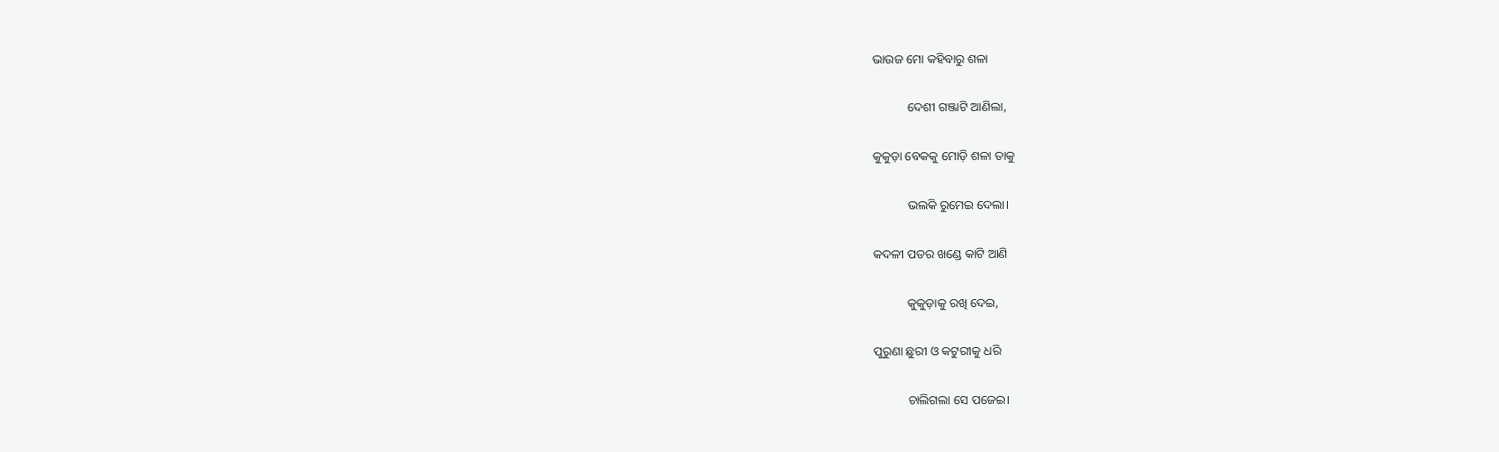ଭାଉଜ ମୋ କହିବାରୁ ଶଳା

           ଦେଶୀ ଗଞ୍ଜାଟି ଆଣିଲା,

କୁକୁଡ଼ା ବେକକୁ‌ ମୋଡ଼ି ଶଳା ତାକୁ

           ଭଲକି ରୁମେଇ ଦେଲା।

କଦଳୀ ପତର ଖଣ୍ଡେ କାଟି ଆଣି

           କୁକୁଡ଼ାକୁ ରଖି ଦେଇ,

ପୁରୁଣା ଛୁରୀ ଓ କଟୁରୀକୁ ଧରି

           ଚାଲିଗଲା ସେ ପଜେଇ।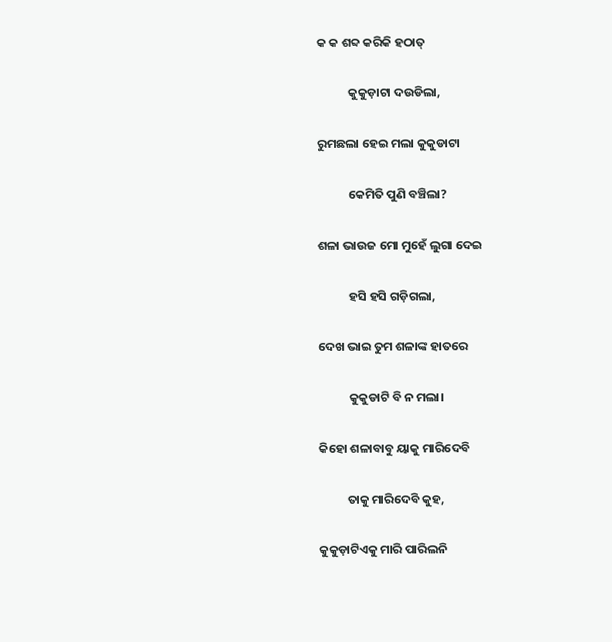କ କ ଶବ୍ଦ କରିକି‌ ହଠାତ୍

           କୁକୁଡ଼ାଟା ଦ‌ଉଡିଲା,

ରୁମଛଲା ହେଇ ମଲା କୁକୁଡାଟା

           କେମିତି ପୁଣି ବଞ୍ଚିଲା?

ଶଳା ଭାଉଜ ମୋ ମୁହେଁ ଲୁଗା ଦେଇ

           ହସି ହସି ଗଡ଼ିଗଲା,

ଦେଖ ଭାଇ ତୁମ ଶଳାଙ୍କ ହାତରେ

           କୁକୁଡାଟି‌ ବି ନ ମଲା।

କିହୋ ଶଳାବାବୁ‌ ୟାକୁ ମାରିଦେବି‌

          ତାକୁ ମାରିଦେବି କୁହ,

କୁକୁଡ଼ାଟିଏକୁ‌ ମାରି ପାରିଲନି‌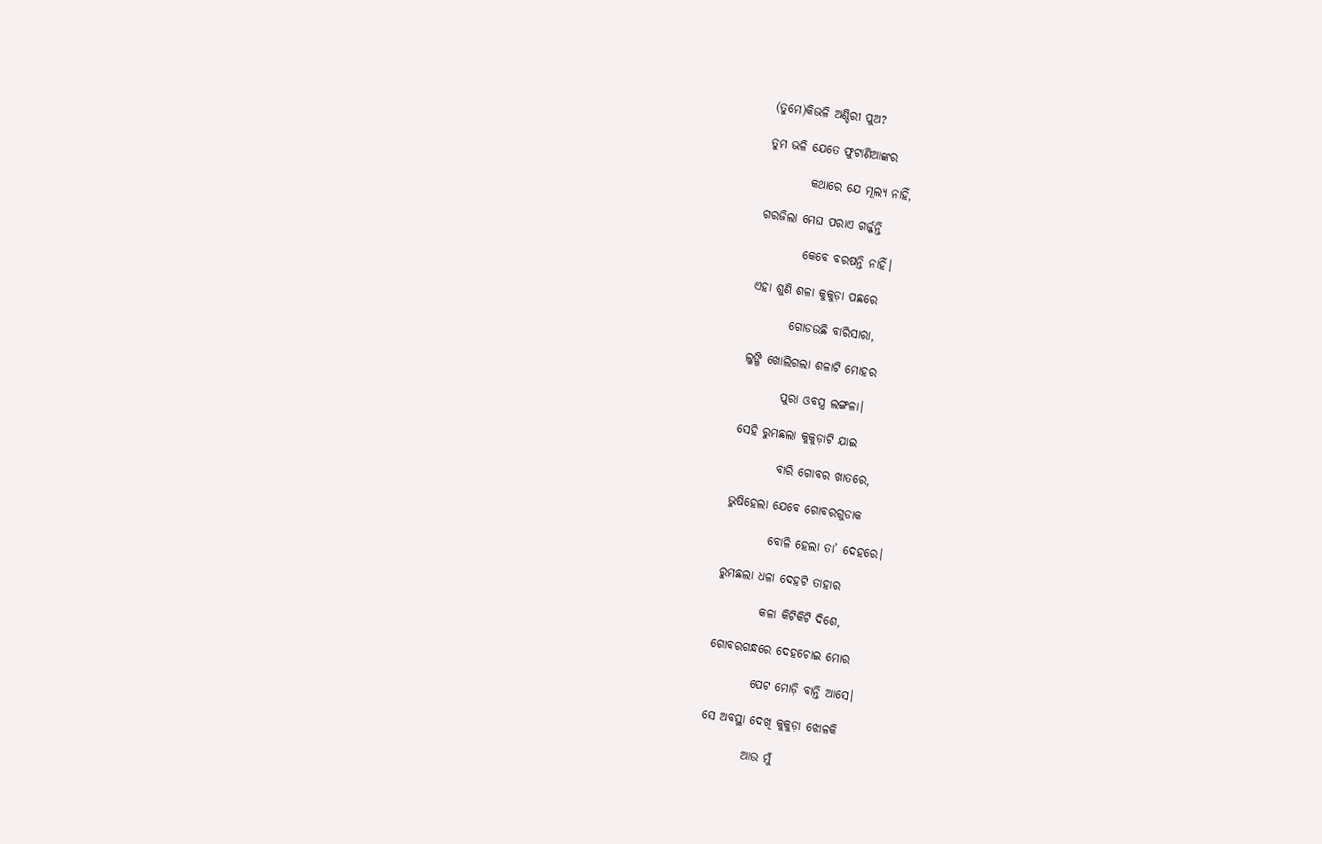(ତୁମେ)କିଭଳି ଅଣ୍ଡିରୀ‌ ପୁଅ?

ତୁମ ଭଳି ଯେତେ ଫୁଟାଣିଆଙ୍କର

         କଥାରେ ଯେ ମୂଲ୍ୟ ନାହିଁ,

ଗରଜିଲା ମେଘ ପରାଏ ଗର୍ଜ୍ଜନ୍ତି‌

         କେବେ ବରଷନ୍ତି‌ ନାହିଁ।

ଏହା ଶୁଣି ଶଳା କୁକୁଡ଼ା ପଛରେ

        ଗୋଡ‌ଉଛି‌ ବାରିସାରା,

ଲୁଙ୍ଗି ଖୋଲିଗଲା ଶଳାଟି ମୋହର

        ପୁରା ଓବସ୍ତ୍ର ଲଙ୍ଗଳା।

ସେହି ରୁମଛଲା କୁକୁଡ଼ାଟି ଯାଇ

         ବାରି ଗୋବର ଖାତରେ,

ଭୁଷିହେଲା ଯେବେ ଗୋବରଗୁଡାକ‌

         ବୋଳି ହେଲା ତା’ ଦେହରେ।

ରୁମଛଲା ଧଳା ଦେହଟି ତାହାର

         କଳା କିଟିକିଟି‌ ଦିଶେ,

ଗୋବରଗନ୍ଧରେ‌ ଦେହଚୋଇ‌ ମୋର

         ପେଟ ମୋଡ଼ି ବାନ୍ତି ଆସେ।

ସେ ଅବସ୍ଥା ଦେଖି କୁକୁଡ଼ା ଝୋଳକି

         ଆଉ ମୁଁ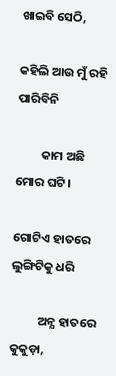ଖାଇବି ସେଠି,

କହିଲି ଆଉ ମୁଁ ରହି ପାରିବିନି

         କାମ ଅଛି ମୋର ଘଟି।

ଗୋଟିଏ ହାତରେ ଲୁଙ୍ଗିଟିକୁ ଧରି‌

          ଅନ୍ଯ ହାତରେ କୁକୁଡ଼ା,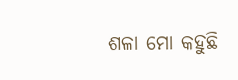ଶଳା ମୋ କହୁଛି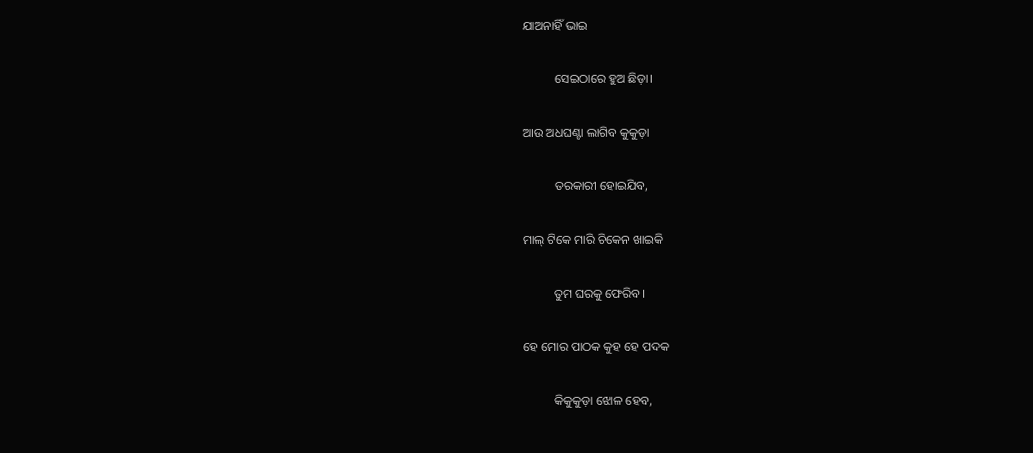ଯାଅନାହିଁ ଭାଇ

          ସେଇଠାରେ ହୁଅ ଛିଡ଼ା।

ଆଉ ଅଧଘଣ୍ଟା ଲାଗିବ କୁକୁଡ଼ା

          ତରକାରୀ ହୋଇଯିବ,

ମାଲ୍‌ ଟିକେ ମାରି ଚିକେନ ଖାଇକି‌

          ତୁମ ଘରକୁ ଫେରିବ।

ହେ ମୋର ପାଠକ କୁହ ହେ ପଦକ

          କିକୁକୁଡ଼ା ଝୋଳ ହେବ,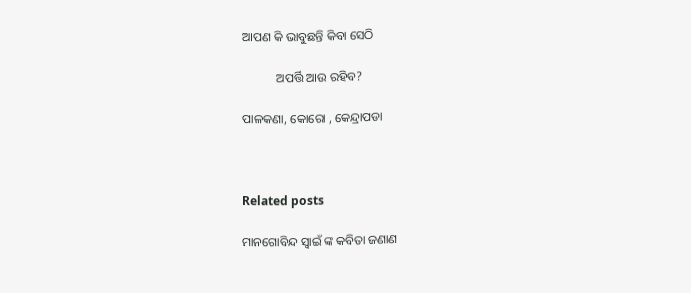ଆପଣ କି ଭାବୁଛନ୍ତି କିବା ସେଠି

           ଅପର୍ତ୍ତି ଆଉ ରହିବ?

ପାଳକଣା‌, କୋରୋ‌ ‌, କେନ୍ଦ୍ରାପଡା



Related posts

ମାନଗୋବିନ୍ଦ ସ୍ବାଇଁ ଙ୍କ କବିତା ଜଣାଣ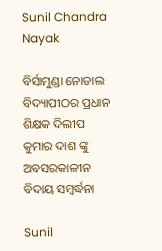Sunil Chandra Nayak

ବିର୍ସାମୁଣ୍ଡା ନୋଡାଲ ବିଦ୍ୟାପୀଠର ପ୍ରଧାନ ଶିକ୍ଷକ ଦିଲୀପ କୁମାର ଦାଶ ଙ୍କୁ ଅବସରକାଳୀନ ବିଦାୟ ସମ୍ବର୍ଦ୍ଧନା

Sunil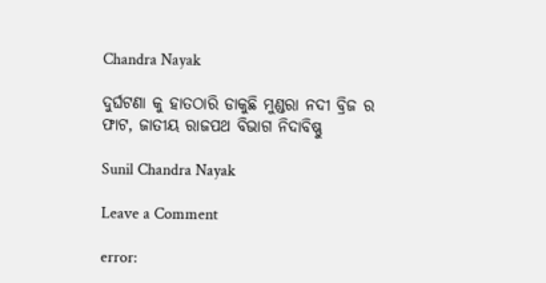Chandra Nayak

ଦୁର୍ଘଟଣା କୁ ହାତଠାରି ଡାକୁଛି ମୁଣ୍ଡରା ନଦୀ ବ୍ରିଜ ର ଫାଟ, ଜାତୀୟ ରାଜପଥ ବିଭାଗ ନିଦାବିଷ୍ଣୁ

Sunil Chandra Nayak

Leave a Comment

error: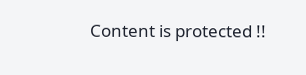Content is protected !!